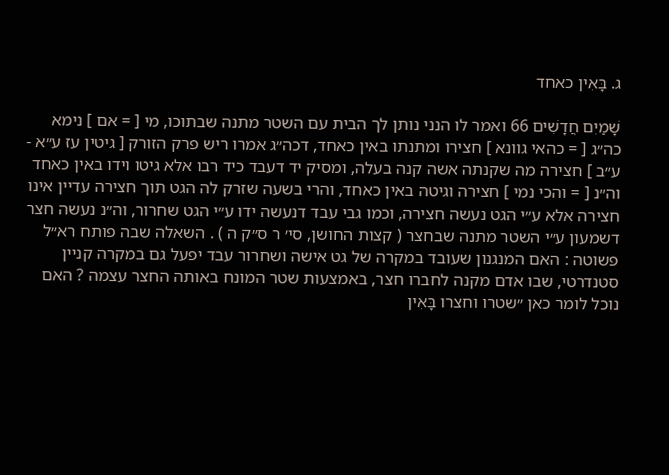ג. בָּאִין כאחד

שָׁמַיִם חֲדָשִׁים 66 ואמר לו הנני נותן לך הבית עם השטר מתנה שבתוכו, מי [ = אם ] נימא כה״ג [ = כהאי גוונא ] חצירו ומתנתו באין כאחד, דכה״ג אמרו ריש פרק הזורק [ גיטין עז ע״א - ע״ב ] חצירה מה שקנתה אשה קנה בעלה, ומסיק יד דעבד כיד רבו אלא גיטו וידו באין כאחד וה״נ [ = והכי נמי ] חצירה וגיטה באין כאחד, והרי בשעה שזרק לה הגט תוך חצירה עדיין אינו חצירה אלא ע״י הגט נעשה חצירה, וכמו גבי עבד דנעשה ידו ע״י הגט שחרור, וה״נ נעשה חצר דשמעון ע״י השטר מתנה שבחצר ( קצות החושן, סי׳ ר ס״ק ה ) . השאלה שבה פותח רא״ל פשוטה : האם המנגנון שעובד במקרה של גט אישה ושחרור עבד יפעל גם במקרה קניין סטנדרטי, שבו אדם מקנה לחברו חצר, באמצעות שטר המונח באותה החצר עצמה ? האם נוכל לומר כאן ״שטרו וחצרו בָּאִין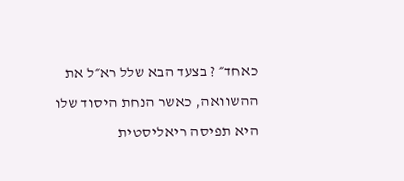כאחד״ ? בצעד הבא שלל רא״ל את ההשוואה, כאשר הנחת היסוד שלו היא תפיסה ריאליסטית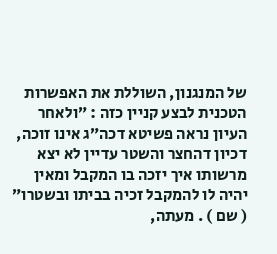של המנגנון, השוללת את האפשרות הטכנית לבצע קניין כזה : ״ולאחר העיון נראה פשיטא דכה״ג אינו זוכה, דכיון דהחצר והשטר עדיין לא יצא מרשותו איך יזכה בו המקבל ומאין יהיה לו להמקבל זכיה בביתו ובשטרו״ ( שם ) . מעתה,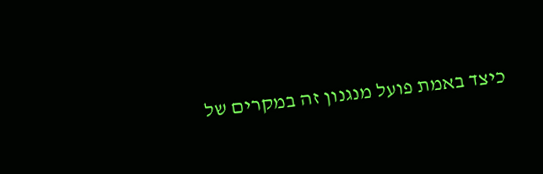כיצד באמת פועל מנגנון זה במקרים של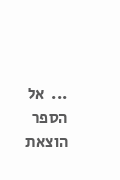...  אל הספר
הוצאת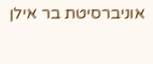אוניברסיטת בר אילן